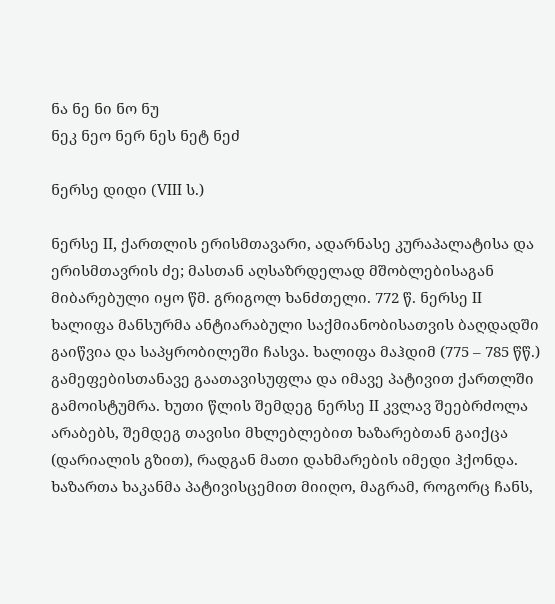ნა ნე ნი ნო ნუ
ნეკ ნეო ნერ ნეს ნეტ ნეძ

ნერსე დიდი (VIII ს.)

ნერსე II, ქართლის ერისმთავარი, ადარნასე კურაპალატისა და ერისმთავრის ძე; მასთან აღსაზრდელად მშობლებისაგან მიბარებული იყო წმ. გრიგოლ ხანძთელი. 772 წ. ნერსე II ხალიფა მანსურმა ანტიარაბული საქმიანობისათვის ბაღდადში გაიწვია და საპყრობილეში ჩასვა. ხალიფა მაჰდიმ (775 – 785 წწ.) გამეფებისთანავე გაათავისუფლა და იმავე პატივით ქართლში გამოისტუმრა. ხუთი წლის შემდეგ ნერსე II კვლავ შეებრძოლა არაბებს, შემდეგ თავისი მხლებლებით ხაზარებთან გაიქცა (დარიალის გზით), რადგან მათი დახმარების იმედი ჰქონდა. ხაზართა ხაკანმა პატივისცემით მიიღო, მაგრამ, როგორც ჩანს,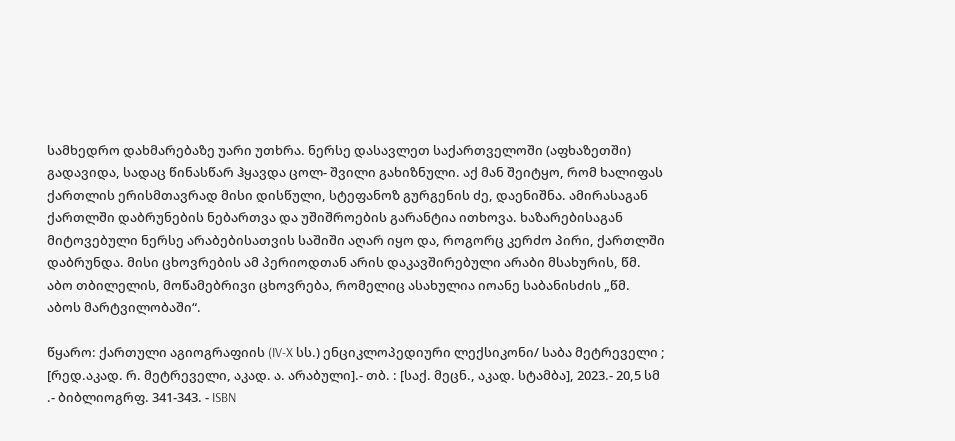სამხედრო დახმარებაზე უარი უთხრა. ნერსე დასავლეთ საქართველოში (აფხაზეთში) გადავიდა, სადაც წინასწარ ჰყავდა ცოლ- შვილი გახიზნული. აქ მან შეიტყო, რომ ხალიფას ქართლის ერისმთავრად მისი დისწული, სტეფანოზ გურგენის ძე, დაენიშნა. ამირასაგან ქართლში დაბრუნების ნებართვა და უშიშროების გარანტია ითხოვა. ხაზარებისაგან მიტოვებული ნერსე არაბებისათვის საშიში აღარ იყო და, როგორც კერძო პირი, ქართლში დაბრუნდა. მისი ცხოვრების ამ პერიოდთან არის დაკავშირებული არაბი მსახურის, წმ. აბო თბილელის, მოწამებრივი ცხოვრება, რომელიც ასახულია იოანე საბანისძის „წმ. აბოს მარტვილობაში“.

წყარო: ქართული აგიოგრაფიის (IV-X სს.) ენციკლოპედიური ლექსიკონი/ საბა მეტრეველი ; [რედ.აკად. რ. მეტრეველი, აკად. ა. არაბული].- თბ. : [საქ. მეცნ., აკად. სტამბა], 2023.- 20,5 სმ .- ბიბლიოგრფ. 341-343. - ISBN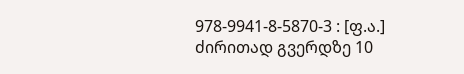978-9941-8-5870-3 : [ფ.ა.]
ძირითად გვერდზე 10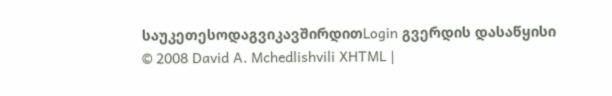საუკეთესოდაგვიკავშირდითLogin გვერდის დასაწყისი
© 2008 David A. Mchedlishvili XHTML |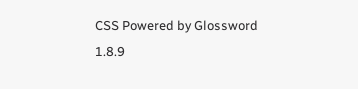CSS Powered by Glossword 1.8.9